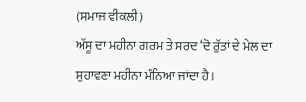(ਸਮਾਜ ਵੀਕਲੀ)
ਅੱਸੂ ਦਾ ਮਹੀਨਾ ਗਰਮ ਤੇ ਸਰਦ ‘ਦੋ ਰੁੱਤਾਂ ਦੇ ਮੇਲ ਦਾ ਸੁਹਾਵਣਾ ਮਹੀਨਾ ਮੰਨਿਆ ਜਾਂਦਾ ਹੈ।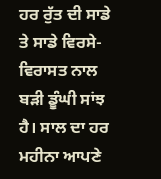ਹਰ ਰੁੱਤ ਦੀ ਸਾਡੇ ਤੇ ਸਾਡੇ ਵਿਰਸੇ-ਵਿਰਾਸਤ ਨਾਲ ਬੜੀ ਡੂੰਘੀ ਸਾਂਝ ਹੈ। ਸਾਲ ਦਾ ਹਰ ਮਹੀਨਾ ਆਪਣੇ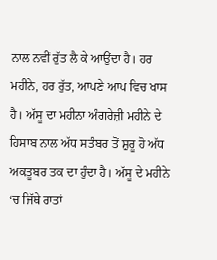ਨਾਲ ਨਵੀਂ ਰੁੱਤ ਲੈ ਕੇ ਆਉਂਦਾ ਹੈ। ਹਰ ਮਹੀਨੇ, ਹਰ ਰੁੱਤ, ਆਪਣੇ ਆਪ ਵਿਚ ਖਾਸ ਹੈ। ਅੱਸੂ ਦਾ ਮਹੀਨਾ ਅੰਗਰੇਜ਼ੀ ਮਹੀਨੇ ਦੇ ਹਿਸਾਬ ਨਾਲ ਅੱਧ ਸਤੰਬਰ ਤੋਂ ਸ਼ੁਰੂ ਹੋ ਅੱਧ ਅਕਤੂਬਰ ਤਕ ਦਾ ਹੁੰਦਾ ਹੈ। ਅੱਸੂ ਦੇ ਮਹੀਨੇ ‘ਚ ਜਿੱਥੇ ਰਾਤਾਂ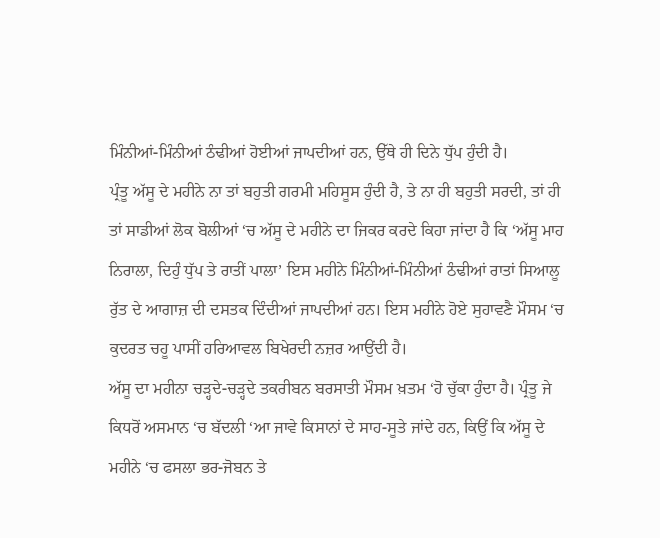ਮਿੰਨੀਆਂ-ਮਿੰਨੀਆਂ ਠੰਢੀਆਂ ਹੋਈਆਂ ਜਾਪਦੀਆਂ ਹਨ, ਉੱਥੇ ਹੀ ਦਿਨੇ ਧੁੱਪ ਹੁੰਦੀ ਹੈ।
ਪ੍ਰੰਤੂ ਅੱਸੂ ਦੇ ਮਹੀਨੇ ਨਾ ਤਾਂ ਬਹੁਤੀ ਗਰਮੀ ਮਹਿਸੂਸ ਹੁੰਦੀ ਹੈ, ਤੇ ਨਾ ਹੀ ਬਹੁਤੀ ਸਰਦੀ, ਤਾਂ ਹੀ ਤਾਂ ਸਾਡੀਆਂ ਲੋਕ ਬੋਲੀਆਂ ‘ਚ ਅੱਸੂ ਦੇ ਮਹੀਨੇ ਦਾ ਜਿਕਰ ਕਰਦੇ ਕਿਹਾ ਜਾਂਦਾ ਹੈ ਕਿ ‘ਅੱਸੂ ਮਾਹ ਨਿਰਾਲਾ, ਦਿਹੁੰ ਧੁੱਪ ਤੇ ਰਾਤੀਂ ਪਾਲਾ’ ਇਸ ਮਹੀਨੇ ਮਿੰਨੀਆਂ-ਮਿੰਨੀਆਂ ਠੰਢੀਆਂ ਰਾਤਾਂ ਸਿਆਲੂ ਰੁੱਤ ਦੇ ਆਗਾਜ਼ ਦੀ ਦਸਤਕ ਦਿੰਦੀਆਂ ਜਾਪਦੀਆਂ ਹਨ। ਇਸ ਮਹੀਨੇ ਹੋਏ ਸੁਹਾਵਣੈ ਮੌਸਮ ‘ਚ ਕੁਦਰਤ ਚਹੂ ਪਾਸੀਂ ਹਰਿਆਵਲ ਬਿਖੇਰਦੀ ਨਜ਼ਰ ਆਉਂਦੀ ਹੈ।
ਅੱਸੂ ਦਾ ਮਹੀਨਾ ਚੜ੍ਹਦੇ-ਚੜ੍ਹਦੇ ਤਕਰੀਬਨ ਬਰਸਾਤੀ ਮੌਸਮ ਖ਼ਤਮ ‘ਹੋ ਚੁੱਕਾ ਹੁੰਦਾ ਹੈ। ਪ੍ਰੰਤੂ ਜੇ ਕਿਧਰੋਂ ਅਸਮਾਨ ‘ਚ ਬੱਦਲੀ ‘ਆ ਜਾਵੇ ਕਿਸਾਨਾਂ ਦੇ ਸਾਹ-ਸੂਤੇ ਜਾਂਦੇ ਹਨ, ਕਿਉਂ ਕਿ ਅੱਸੂ ਦੇ ਮਹੀਨੇ ‘ਚ ਫਸਲਾ ਭਰ-ਜੋਬਨ ਤੇ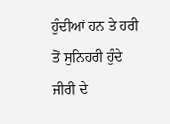ਹੁੰਦੀਆਂ ਹਨ ਤੇ ਹਰੀ ਤੋਂ ਸੁਨਿਹਰੀ ਹੁੰਦੇ ਜੀਰੀ ਦੇ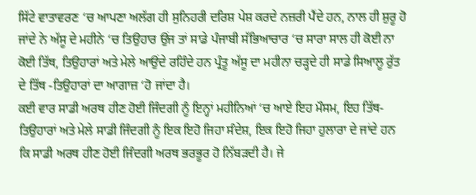ਸਿੱਟੇ ਵਾਤਾਵਰਣ ‘ਚ ਆਪਣਾ ਅਲੱਗ ਹੀ ਸੁਨਿਹਰੀ ਦਰਿਸ਼ ਪੇਸ਼ ਕਰਦੇ ਨਜ਼ਰੀ ਪੈਂਦੇ ਹਨ, ਨਾਲ ਹੀ ਸ਼ੁਰੂ ਹੋ ਜਾਂਦੇ ਨੇ ਅੱਸੂ ਦੇ ਮਹੀਨੇ ‘ਚ ਤਿਉਹਾਰ ਉਂਜ ਤਾਂ ਸਾਡੇ ਪੰਜਾਬੀ ਸੱਭਿਆਚਾਰ ‘ਚ ਸਾਰਾ ਸਾਲ ਹੀ ਕੋਈ ਨਾ ਕੋਈ ਤਿੱਥ, ਤਿਉਹਾਰਾਂ ਅਤੇ ਮੇਲੇ ਆਉਂਦੇ ਰਹਿੰਦੇ ਹਨ ਪ੍ਰੰਤੂ ਅੱਸੂ ਦਾ ਮਹੀਨਾ ਚੜ੍ਹਦੇ ਹੀ ਸਾਡੇ ਸਿਆਲੂ ਰੁੱਤ ਦੇ ਤਿੱਥ -ਤਿਉਹਾਰਾਂ ਦਾ ਆਗਾਜ਼ ‘ਹੋ ਜਾਂਦਾ ਹੈ।
ਕਈ ਵਾਰ ਸਾਡੀ ਅਰਥ ਹੀਣ ਹੋਈ ਜਿੰਦਗੀ ਨੂੰ ਇਨ੍ਹਾਂ ਮਹੀਨਿਆਂ ‘ਚ ਆਏ ਇਹ ਮੌਸਮ, ਇਹ ਤਿੱਥ-ਤਿਉਹਾਰਾਂ ਅਤੇ ਮੇਲੇ ਸਾਡੀ ਜਿੰਦਗੀ ਨੂੰ ਇਕ ਇਹੋ ਜਿਹਾ ਸੰਦੇਸ਼, ਇਕ ਇਹੋ ਜਿਹਾ ਹੁਲਾਰਾ ਦੇ ਜਾਂਦੇ ਹਨ ਕਿ ਸਾਡੀ ਅਰਥ ਹੀਣ ਹੋਈ ਜਿੰਦਗੀ ਅਰਥ ਭਰਭੂਰ ਹੋ ਨਿੱਬੜਦੀ ਹੈ। ਜੇ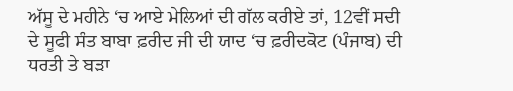ਅੱਸੂ ਦੇ ਮਹੀਨੇ ‘ਚ ਆਏ ਮੇਲਿਆਂ ਦੀ ਗੱਲ ਕਰੀਏ ਤਾਂ, 12ਵੀਂ ਸਦੀ ਦੇ ਸੂਫੀ ਸੰਤ ਬਾਬਾ ਫ਼ਰੀਦ ਜੀ ਦੀ ਯਾਦ ‘ਚ ਫ਼ਰੀਦਕੋਟ (ਪੰਜਾਬ) ਦੀ ਧਰਤੀ ਤੇ ਬੜਾ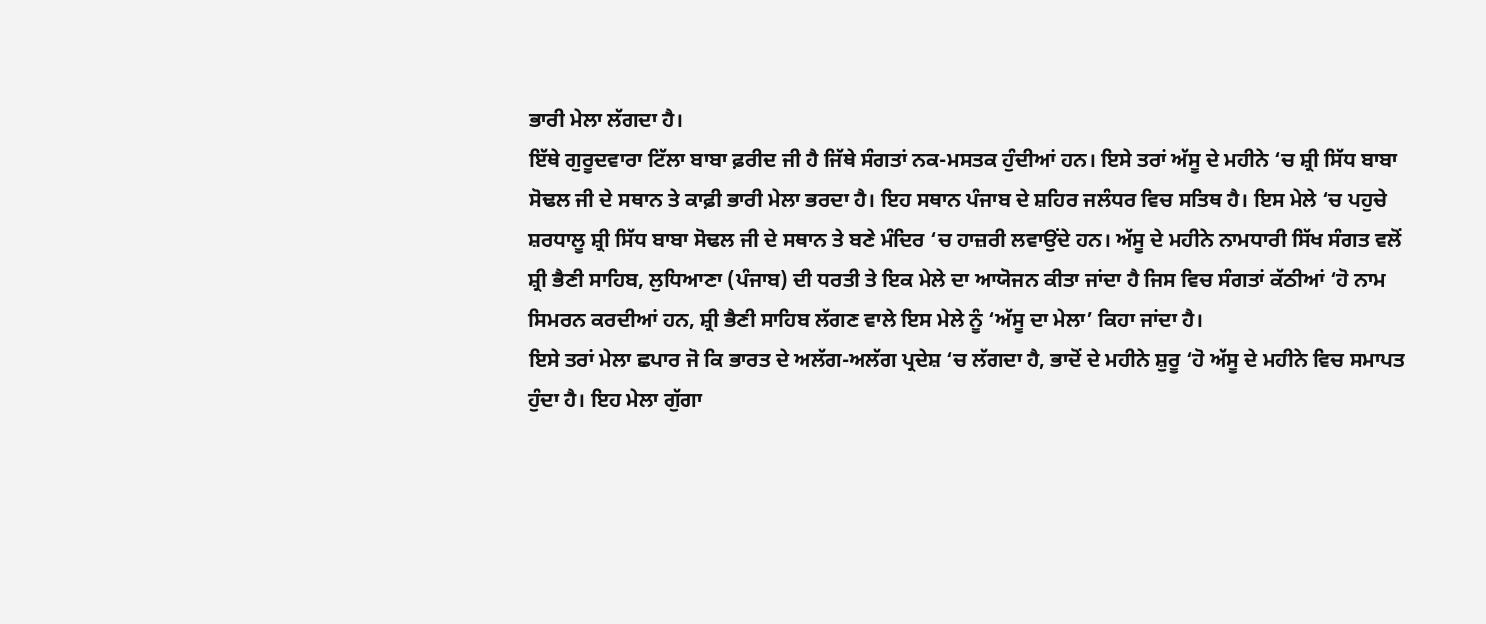ਭਾਰੀ ਮੇਲਾ ਲੱਗਦਾ ਹੈ।
ਇੱਥੇ ਗੁਰੂਦਵਾਰਾ ਟਿੱਲਾ ਬਾਬਾ ਫ਼ਰੀਦ ਜੀ ਹੈ ਜਿੱਥੇ ਸੰਗਤਾਂ ਨਕ-ਮਸਤਕ ਹੁੰਦੀਆਂ ਹਨ। ਇਸੇ ਤਰਾਂ ਅੱਸੂ ਦੇ ਮਹੀਨੇ ‘ਚ ਸ਼੍ਰੀ ਸਿੱਧ ਬਾਬਾ ਸੋਢਲ ਜੀ ਦੇ ਸਥਾਨ ਤੇ ਕਾਫ਼ੀ ਭਾਰੀ ਮੇਲਾ ਭਰਦਾ ਹੈ। ਇਹ ਸਥਾਨ ਪੰਜਾਬ ਦੇ ਸ਼ਹਿਰ ਜਲੰਧਰ ਵਿਚ ਸਤਿਥ ਹੈ। ਇਸ ਮੇਲੇ ‘ਚ ਪਹੁਚੇ ਸ਼ਰਧਾਲੂ ਸ਼੍ਰੀ ਸਿੱਧ ਬਾਬਾ ਸੋਢਲ ਜੀ ਦੇ ਸਥਾਨ ਤੇ ਬਣੇ ਮੰਦਿਰ ‘ਚ ਹਾਜ਼ਰੀ ਲਵਾਉਂਦੇ ਹਨ। ਅੱਸੂ ਦੇ ਮਹੀਨੇ ਨਾਮਧਾਰੀ ਸਿੱਖ ਸੰਗਤ ਵਲੋਂ ਸ਼੍ਰੀ ਭੈਣੀ ਸਾਹਿਬ, ਲੁਧਿਆਣਾ (ਪੰਜਾਬ) ਦੀ ਧਰਤੀ ਤੇ ਇਕ ਮੇਲੇ ਦਾ ਆਯੋਜਨ ਕੀਤਾ ਜਾਂਦਾ ਹੈ ਜਿਸ ਵਿਚ ਸੰਗਤਾਂ ਕੱਠੀਆਂ ‘ਹੋ ਨਾਮ ਸਿਮਰਨ ਕਰਦੀਆਂ ਹਨ, ਸ਼੍ਰੀ ਭੈਣੀ ਸਾਹਿਬ ਲੱਗਣ ਵਾਲੇ ਇਸ ਮੇਲੇ ਨੂੰ ‘ਅੱਸੂ ਦਾ ਮੇਲਾ’ ਕਿਹਾ ਜਾਂਦਾ ਹੈ।
ਇਸੇ ਤਰਾਂ ਮੇਲਾ ਛਪਾਰ ਜੋ ਕਿ ਭਾਰਤ ਦੇ ਅਲੱਗ-ਅਲੱਗ ਪ੍ਰਦੇਸ਼ ‘ਚ ਲੱਗਦਾ ਹੈ, ਭਾਦੋਂ ਦੇ ਮਹੀਨੇ ਸ਼ੁਰੂ ‘ਹੋ ਅੱਸੂ ਦੇ ਮਹੀਨੇ ਵਿਚ ਸਮਾਪਤ ਹੁੰਦਾ ਹੈ। ਇਹ ਮੇਲਾ ਗੁੱਗਾ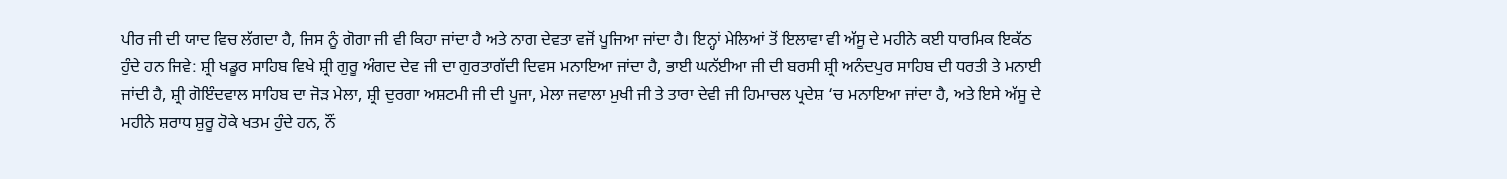ਪੀਰ ਜੀ ਦੀ ਯਾਦ ਵਿਚ ਲੱਗਦਾ ਹੈ, ਜਿਸ ਨੂੰ ਗੋਗਾ ਜੀ ਵੀ ਕਿਹਾ ਜਾਂਦਾ ਹੈ ਅਤੇ ਨਾਗ ਦੇਵਤਾ ਵਜੋਂ ਪੂਜਿਆ ਜਾਂਦਾ ਹੈ। ਇਨ੍ਹਾਂ ਮੇਲਿਆਂ ਤੋਂ ਇਲਾਵਾ ਵੀ ਅੱਸੂ ਦੇ ਮਹੀਨੇ ਕਈ ਧਾਰਮਿਕ ਇਕੱਠ ਹੁੰਦੇ ਹਨ ਜਿਵੇ: ਸ਼੍ਰੀ ਖਡੂਰ ਸਾਹਿਬ ਵਿਖੇ ਸ਼੍ਰੀ ਗੁਰੂ ਅੰਗਦ ਦੇਵ ਜੀ ਦਾ ਗੁਰਤਾਗੱਦੀ ਦਿਵਸ ਮਨਾਇਆ ਜਾਂਦਾ ਹੈ, ਭਾਈ ਘਨੱਈਆ ਜੀ ਦੀ ਬਰਸੀ ਸ਼੍ਰੀ ਅਨੰਦਪੁਰ ਸਾਹਿਬ ਦੀ ਧਰਤੀ ਤੇ ਮਨਾਈ ਜਾਂਦੀ ਹੈ, ਸ਼੍ਰੀ ਗੋਇੰਦਵਾਲ ਸਾਹਿਬ ਦਾ ਜੋੜ ਮੇਲਾ, ਸ਼੍ਰੀ ਦੁਰਗਾ ਅਸ਼ਟਮੀ ਜੀ ਦੀ ਪੂਜਾ, ਮੇਲਾ ਜਵਾਲਾ ਮੁਖੀ ਜੀ ਤੇ ਤਾਰਾ ਦੇਵੀ ਜੀ ਹਿਮਾਚਲ ਪ੍ਰਦੇਸ਼ ‘ਚ ਮਨਾਇਆ ਜਾਂਦਾ ਹੈ, ਅਤੇ ਇਸੇ ਅੱਸੂ ਦੇ ਮਹੀਨੇ ਸ਼ਰਾਧ ਸ਼ੁਰੂ ਹੋਕੇ ਖਤਮ ਹੁੰਦੇ ਹਨ, ਨੌਂ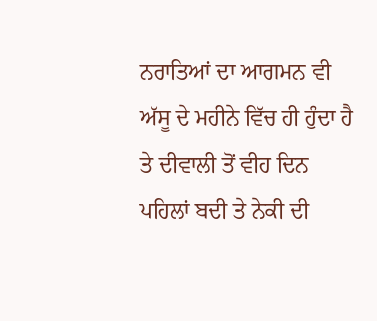ਨਰਾਤਿਆਂ ਦਾ ਆਗਮਨ ਵੀ ਅੱਸੂ ਦੇ ਮਹੀਨੇ ਵਿੱਚ ਹੀ ਹੁੰਦਾ ਹੈ ਤੇ ਦੀਵਾਲੀ ਤੋਂ ਵੀਹ ਦਿਨ ਪਹਿਲਾਂ ਬਦੀ ਤੇ ਨੇਕੀ ਦੀ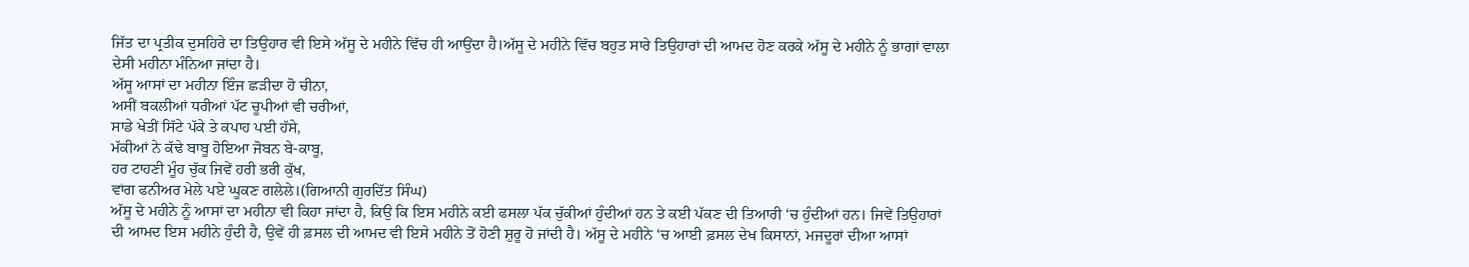ਜਿੱਤ ਦਾ ਪ੍ਰਤੀਕ ਦੁਸਹਿਰੇ ਦਾ ਤਿਉਹਾਰ ਵੀ ਇਸੇ ਅੱਸੂ ਦੇ ਮਹੀਨੇ ਵਿੱਚ ਹੀ ਆਉਂਦਾ ਹੈ।ਅੱਸੂ ਦੇ ਮਹੀਨੇ ਵਿੱਚ ਬਹੁਤ ਸਾਰੇ ਤਿਉਹਾਰਾਂ ਦੀ ਆਮਦ ਹੋਣ ਕਰਕੇ ਅੱਸੂ ਦੇ ਮਹੀਨੇ ਨੂੰ ਭਾਗਾਂ ਵਾਲਾ ਦੇਸੀ ਮਹੀਨਾ ਮੰਨਿਆ ਜਾਂਦਾ ਹੈ।
ਅੱਸੂ ਆਸਾਂ ਦਾ ਮਹੀਨਾ ਇੰਜ ਛੜੀਦਾ ਹੋ ਚੀਨਾ,
ਅਸੀਂ ਬਕਲੀਆਂ ਧਰੀਆਂ ਪੱਟ ਚੂਪੀਆਂ ਵੀ ਚਰੀਆਂ,
ਸਾਡੇ ਖੇਤੀਂ ਸਿੱਟੇ ਪੱਕੇ ਤੇ ਕਪਾਹ ਪਈ ਹੱਸੇ,
ਮੱਕੀਆਂ ਨੇ ਕੱਢੇ ਬਾਬੂ ਹੋਇਆ ਜੋਬਨ ਬੇ-ਕਾਬੂ,
ਹਰ ਟਾਹਣੀ ਮੂੰਹ ਚੁੱਕ ਜਿਵੇਂ ਹਰੀ ਭਰੀ ਕੁੱਖ,
ਵਾਂਗ ਫਨੀਅਰ ਮੇਲੇ ਪਏ ਘੂਕਣ ਗਲੇਲੇ।(ਗਿਆਨੀ ਗੁਰਦਿੱਤ ਸਿੰਘ)
ਅੱਸੂ ਦੇ ਮਹੀਨੇ ਨੂੰ ਆਸਾਂ ਦਾ ਮਹੀਨਾ ਵੀ ਕਿਹਾ ਜਾਂਦਾ ਹੈ, ਕਿਉ ਕਿ ਇਸ ਮਹੀਨੇ ਕਈ ਫਸਲਾ ਪੱਕ ਚੁੱਕੀਆਂ ਹੁੰਦੀਆਂ ਹਨ ਤੇ ਕਈ ਪੱਕਣ ਦੀ ਤਿਆਰੀ ‘ਚ ਹੁੰਦੀਆਂ ਹਨ। ਜਿਵੇਂ ਤਿਉਹਾਰਾਂ ਦੀ ਆਮਦ ਇਸ ਮਹੀਨੇ ਹੁੰਦੀ ਹੈ, ਉਵੇਂ ਹੀ ਫ਼ਸਲ ਦੀ ਆਮਦ ਵੀ ਇਸੇ ਮਹੀਨੇ ਤੋਂ ਹੋਣੀ ਸ਼ੁਰੂ ਹੋ ਜਾਂਦੀ ਹੈ। ਅੱਸੂ ਦੇ ਮਹੀਨੇ ‘ਚ ਆਈ ਫ਼ਸਲ ਦੇਖ ਕਿਸਾਨਾਂ, ਮਜਦੂਰਾਂ ਦੀਆ ਆਸਾਂ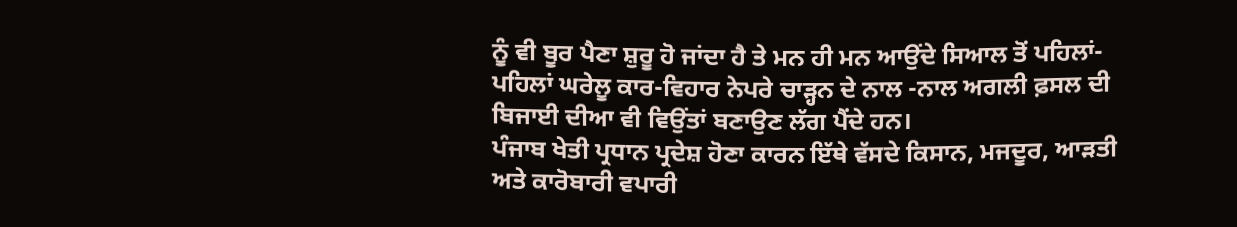ਨੂੰ ਵੀ ਬੂਰ ਪੈਣਾ ਸ਼ੁਰੂ ਹੋ ਜਾਂਦਾ ਹੈ ਤੇ ਮਨ ਹੀ ਮਨ ਆਉਂਦੇ ਸਿਆਲ ਤੋਂ ਪਹਿਲਾਂ-ਪਹਿਲਾਂ ਘਰੇਲੂ ਕਾਰ-ਵਿਹਾਰ ਨੇਪਰੇ ਚਾੜ੍ਹਨ ਦੇ ਨਾਲ -ਨਾਲ ਅਗਲੀ ਫ਼ਸਲ ਦੀ ਬਿਜਾਈ ਦੀਆ ਵੀ ਵਿਉਂਤਾਂ ਬਣਾਉਣ ਲੱਗ ਪੈਂਦੇ ਹਨ।
ਪੰਜਾਬ ਖੇਤੀ ਪ੍ਰਧਾਨ ਪ੍ਰਦੇਸ਼ ਹੋਣਾ ਕਾਰਨ ਇੱਥੇ ਵੱਸਦੇ ਕਿਸਾਨ, ਮਜਦੂਰ, ਆੜਤੀ ਅਤੇ ਕਾਰੋਬਾਰੀ ਵਪਾਰੀ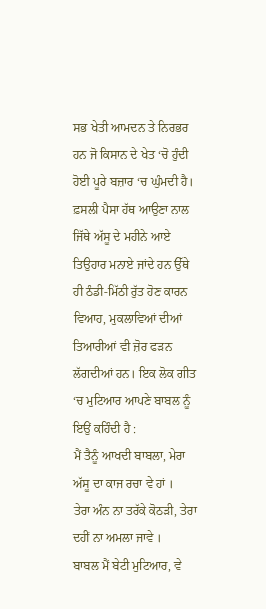ਸਭ ਖੇਤੀ ਆਮਦਨ ਤੇ ਨਿਰਭਰ ਹਨ ਜੋ ਕਿਸਾਨ ਦੇ ਖੇਤ ‘ਚੋ ਹੁੰਦੀ ਹੋਈ ਪੂਰੇ ਬਜ਼ਾਰ ‘ਚ ਘੁੰਮਦੀ ਹੈ। ਫ਼ਸਲੀ ਪੈਸਾ ਹੱਥ ਆਉਣਾ ਨਾਲ ਜਿੱਥੇ ਅੱਸੂ ਦੇ ਮਹੀਨੇ ਆਏ ਤਿਉਹਾਰ ਮਨਾਏ ਜਾਂਦੇ ਹਨ ਉੱਥੇ ਹੀ ਠੰਡੀ-ਮਿੱਠੀ ਰੁੱਤ ਹੋਣ ਕਾਰਨ ਵਿਆਹ, ਮੁਕਲਾਵਿਆਂ ਦੀਆਂ ਤਿਆਰੀਆਂ ਵੀ ਜ਼ੋਰ ਫੜਨ ਲੱਗਦੀਆਂ ਹਨ। ਇਕ ਲੋਕ ਗੀਤ ‘ਚ ਮੁਟਿਆਰ ਆਪਣੇ ਬਾਬਲ ਨੂੰ ਇਉਂ ਕਹਿੰਦੀ ਹੈ :
ਮੈਂ ਤੈਨੂੰ ਆਖਦੀ ਬਾਬਲਾ, ਮੇਰਾ ਅੱਸੂ ਦਾ ਕਾਜ ਰਚਾ ਵੇ ਹਾਂ ।
ਤੇਰਾ ਅੰਨ ਨਾ ਤਰੱਕੇ ਕੋਠੜੀ, ਤੇਰਾ ਦਹੀਂ ਨਾ ਅਮਲਾ ਜਾਵੇ ।
ਬਾਬਲ ਮੈਂ ਬੇਟੀ ਮੁਟਿਆਰ, ਵੇ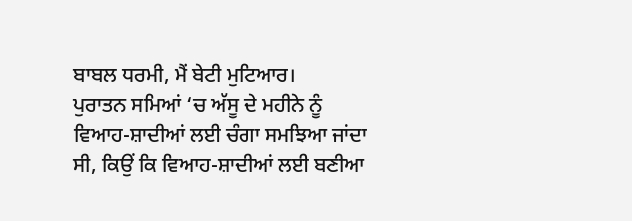ਬਾਬਲ ਧਰਮੀ, ਮੈਂ ਬੇਟੀ ਮੁਟਿਆਰ।
ਪੁਰਾਤਨ ਸਮਿਆਂ ‘ਚ ਅੱਸੂ ਦੇ ਮਹੀਨੇ ਨੂੰ ਵਿਆਹ-ਸ਼ਾਦੀਆਂ ਲਈ ਚੰਗਾ ਸਮਝਿਆ ਜਾਂਦਾ ਸੀ, ਕਿਉਂ ਕਿ ਵਿਆਹ-ਸ਼ਾਦੀਆਂ ਲਈ ਬਣੀਆ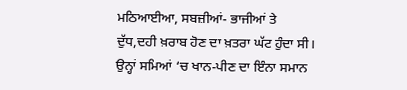ਮਠਿਆਈਆ, ਸਬਜ਼ੀਆਂ- ਭਾਜੀਆਂ ਤੇ ਦੁੱਧ,ਦਹੀ ਖ਼ਰਾਬ ਹੋਣ ਦਾ ਖ਼ਤਰਾ ਘੱਟ ਹੁੰਦਾ ਸੀ। ਉਨ੍ਹਾਂ ਸਮਿਆਂ ‘ਚ ਖਾਨ-ਪੀਣ ਦਾ ਇੰਨਾ ਸਮਾਨ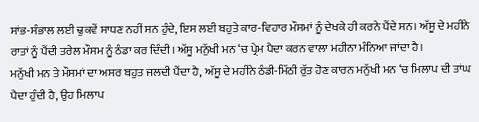ਸਾਂਭ-ਸੰਭਾਲ ਲਈ ਢੁਕਵੇਂ ਸਾਧਣ ਨਹੀਂ ਸਨ ਹੁੰਦੇ, ਇਸ ਲਈ ਬਹੁਤੇ ਕਾਰ-ਵਿਹਾਰ ਮੌਸਮਾਂ ਨੂੰ ਦੇਖਕੇ ਹੀ ਕਰਨੇ ਪੈਂਦੇ ਸਨ। ਅੱਸੂ ਦੇ ਮਹੀਨੇ ਰਾਤਾਂ ਨੂੰ ਪੈਂਦੀ ਤਰੇਲ ਮੌਸਮ ਨੂੰ ਠੰਡਾ ਕਰ ਦਿੰਦੀ। ਅੱਸੂ ਮਨੁੱਖੀ ਮਨ ‘ਚ ਪ੍ਰੇਮ ਪੈਦਾ ਕਰਨ ਵਾਲਾ ਮਹੀਨਾ ਮੰਨਿਆ ਜਾਂਦਾ ਹੈ।
ਮਨੁੱਖੀ ਮਨ ਤੇ ਮੌਸਮਾਂ ਦਾ ਅਸਰ ਬਹੁਤ ਜਲਦੀ ਪੈਂਦਾ ਹੈ, ਅੱਸੂ ਦੇ ਮਹੀਨੇ ਠੰਡੀ-ਮਿੱਠੀ ਰੁੱਤ ਹੋਣ ਕਾਰਨ ਮਨੁੱਖੀ ਮਨ ‘ਚ ਮਿਲਾਪ ਦੀ ਤਾਂਘ ਪੈਦਾ ਹੁੰਦੀ ਹੈ, ਉਹ ਮਿਲਾਪ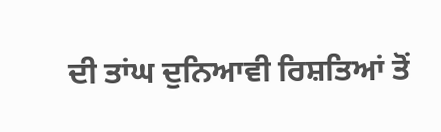ਦੀ ਤਾਂਘ ਦੁਨਿਆਵੀ ਰਿਸ਼ਤਿਆਂ ਤੋਂ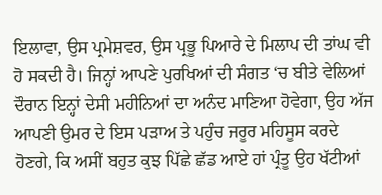ਇਲਾਵਾ, ਉਸ ਪ੍ਰਮੇਸ਼ਵਰ, ਉਸ ਪ੍ਰਭੂ ਪਿਆਰੇ ਦੇ ਮਿਲਾਪ ਦੀ ਤਾਂਘ ਵੀ ਹੋ ਸਕਦੀ ਹੈ। ਜਿਨ੍ਹਾਂ ਆਪਣੇ ਪੁਰਖਿਆਂ ਦੀ ਸੰਗਤ ‘ਚ ਬੀਤੇ ਵੇਲਿਆਂ ਦੌਰਾਨ ਇਨ੍ਹਾਂ ਦੇਸੀ ਮਹੀਨਿਆਂ ਦਾ ਅਨੰਦ ਮਾਣਿਆ ਹੋਵੇਗਾ, ਉਹ ਅੱਜ ਆਪਣੀ ਉਮਰ ਦੇ ਇਸ ਪੜਾਅ ਤੇ ਪਹੁੰਚ ਜਰੂਰ ਮਹਿਸੂਸ ਕਰਦੇ ਹੋਣਗੇ, ਕਿ ਅਸੀਂ ਬਹੁਤ ਕੁਝ ਪਿੱਛੇ ਛੱਡ ਆਏ ਹਾਂ ਪ੍ਰੰਤੂ ਉਹ ਖੱਟੀਆਂ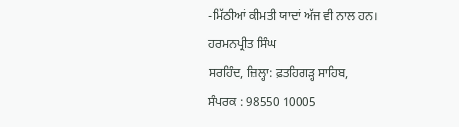-ਮਿੱਠੀਆਂ ਕੀਮਤੀ ਯਾਦਾਂ ਅੱਜ ਵੀ ਨਾਲ ਹਨ।
ਹਰਮਨਪ੍ਰੀਤ ਸਿੰਘ
ਸਰਹਿੰਦ, ਜ਼ਿਲ੍ਹਾ: ਫ਼ਤਹਿਗੜ੍ਹ ਸਾਹਿਬ,
ਸੰਪਰਕ : 98550 10005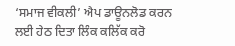‘ਸਮਾਜ ਵੀਕਲੀ’ ਐਪ ਡਾਊਨਲੋਡ ਕਰਨ ਲਈ ਹੇਠ ਦਿਤਾ ਲਿੰਕ ਕਲਿੱਕ ਕਰੋ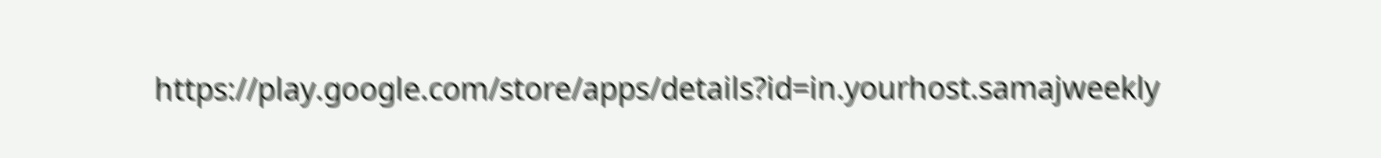https://play.google.com/store/apps/details?id=in.yourhost.samajweekly